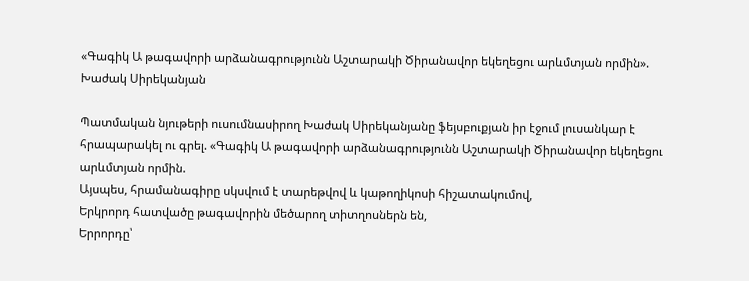«Գագիկ Ա թագավորի արձանագրությունն Աշտարակի Ծիրանավոր եկեղեցու արևմտյան որմին». Խաժակ Սիրեկանյան

Պատմական նյութերի ուսումնասիրող Խաժակ Սիրեկանյանը ֆեյսբուքյան իր էջում լուսանկար է հրապարակել ու գրել. «Գագիկ Ա թագավորի արձանագրությունն Աշտարակի Ծիրանավոր եկեղեցու արևմտյան որմին.
Այսպես, հրամանագիրը սկսվում է տարեթվով և կաթողիկոսի հիշատակումով,
Երկրորդ հատվածը թագավորին մեծարող տիտղոսներն են,
Երրորդը՝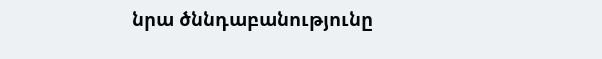նրա ծննդաբանությունը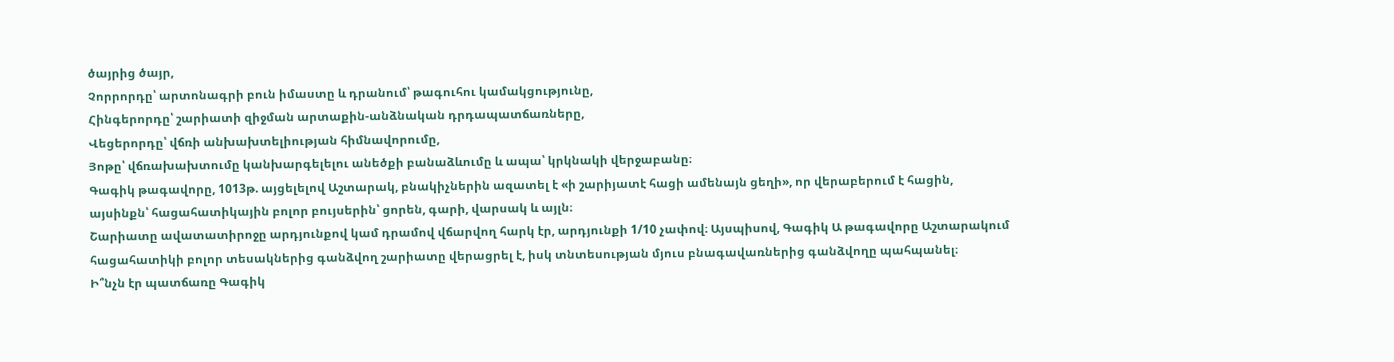ծայրից ծայր,
Չորրորդը՝ արտոնագրի բուն իմաստը և դրանում՝ թագուհու կամակցությունը,
Հինգերորդը՝ շարիատի զիջման արտաքին-անձնական դրդապատճառները,
Վեցերորդը՝ վճռի անխախտելիության հիմնավորումը,
Յոթը՝ վճռախախտումը կանխարգելելու անեծքի բանաձևումը և ապա՝ կրկնակի վերջաբանը։
Գագիկ թագավորը, 1013թ. այցելելով Աշտարակ, բնակիչներին ազատել է «ի շարիյատէ հացի ամենայն ցեղի», որ վերաբերում է հացին, այսինքն՝ հացահատիկային բոլոր բույսերին՝ ցորեն, գարի, վարսակ և այլն։
Շարիատը ավատատիրոջը արդյունքով կամ դրամով վճարվող հարկ էր, արդյունքի 1/10 չափով։ Այսպիսով, Գագիկ Ա թագավորը Աշտարակում հացահատիկի բոլոր տեսակներից գանձվող շարիատը վերացրել է, իսկ տնտեսության մյուս բնագավառներից գանձվողը պահպանել։
Ի՞նչն էր պատճառը Գագիկ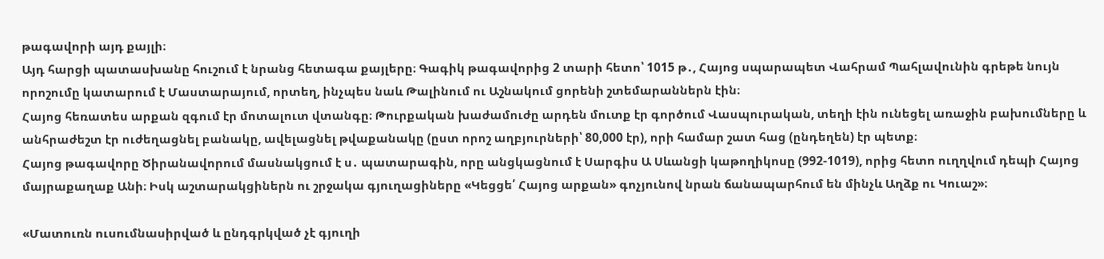թագավորի այդ քայլի։
Այդ հարցի պատասխանը հուշում է նրանց հետագա քայլերը։ Գագիկ թագավորից 2 տարի հետո՝ 1015 թ․, Հայոց սպարապետ Վահրամ Պահլավունին գրեթե նույն որոշումը կատարում է Մաստարայում, որտեղ, ինչպես նաև Թալինում ու Աշնակում ցորենի շտեմարաններն էին։
Հայոց հեռատես արքան զգում էր մոտալուտ վտանգը։ Թուրքական խաժամուժը արդեն մուտք էր գործում Վասպուրական, տեղի էին ունեցել առաջին բախումները և անհրաժեշտ էր ուժեղացնել բանակը, ավելացնել թվաքանակը (ըստ որոշ աղբյուրների՝ 80,000 էր), որի համար շատ հաց (ընդեղեն) էր պետք։
Հայոց թագավորը Ծիրանավորում մասնակցում է ս․ պատարագին, որը անցկացնում է Սարգիս Ա Սևանցի կաթողիկոսը (992-1019), որից հետո ուղղվում դեպի Հայոց մայրաքաղաք Անի։ Իսկ աշտարակցիներն ու շրջակա գյուղացիները «Կեցցե՛ Հայոց արքան» գոչյունով նրան ճանապարհում են մինչև Աղձք ու Կուաշ»։

«Մատուռն ուսումնասիրված և ընդգրկված չէ գյուղի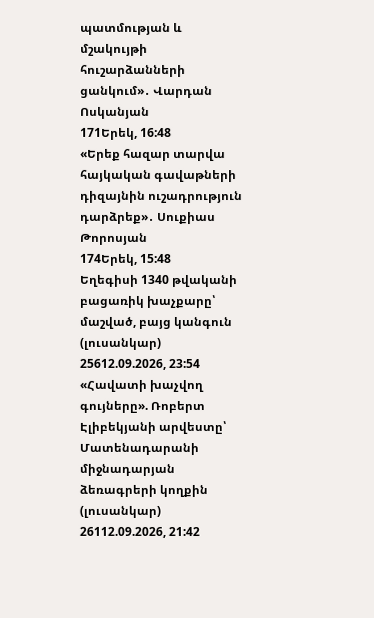պատմության և մշակույթի հուշարձանների ցանկում»․ Վարդան Ոսկանյան
171Երեկ, 16:48
«Երեք հազար տարվա հայկական գավաթների դիզայնին ուշադրություն դարձրեք»․ Սուքիաս Թորոսյան
174Երեկ, 15:48
Եղեգիսի 1340 թվականի բացառիկ խաչքարը՝ մաշված, բայց կանգուն (լուսանկար)
25612.09.2026, 23:54
«Հավատի խաչվող գույները». Ռոբերտ Էլիբեկյանի արվեստը՝ Մատենադարանի միջնադարյան ձեռագրերի կողքին (լուսանկար)
26112.09.2026, 21:42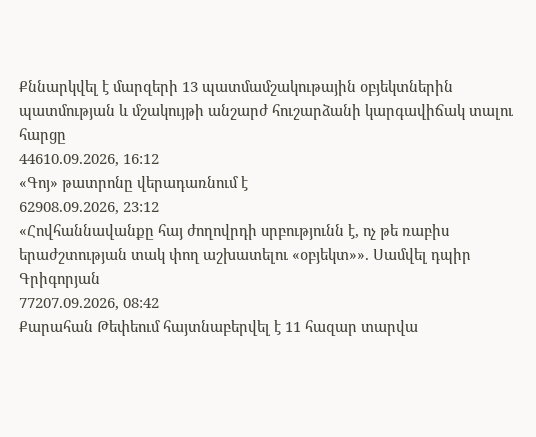Քննարկվել է մարզերի 13 պատմամշակութային օբյեկտներին պատմության և մշակույթի անշարժ հուշարձանի կարգավիճակ տալու հարցը
44610.09.2026, 16:12
«Գոյ» թատրոնը վերադառնում է
62908.09.2026, 23:12
«Հովհաննավանքը հայ ժողովրդի սրբությունն է, ոչ թե ռաբիս երաժշտության տակ փող աշխատելու «օբյեկտ»». Սամվել դպիր Գրիգորյան
77207.09.2026, 08:42
Քարահան Թեփեում հայտնաբերվել է 11 հազար տարվա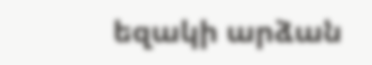եզակի արձան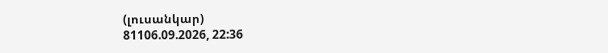(լուսանկար)
81106.09.2026, 22:36